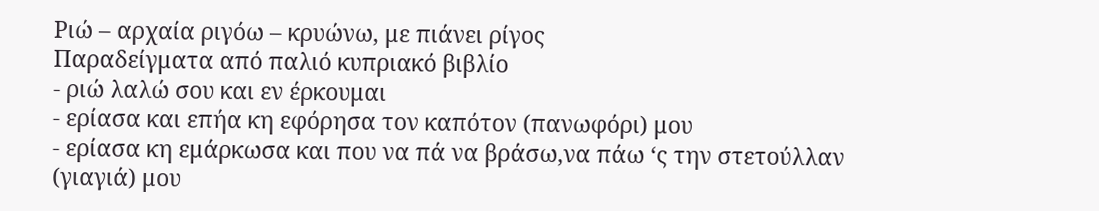Ριώ – αρχαία ριγόω – κρυώνω, με πιάνει ρίγος
Παραδείγματα από παλιό κυπριακό βιβλίο
- ριώ λαλώ σου και εν έρκουμαι
- ερίασα και επήα κη εφόρησα τον καπότον (πανωφόρι) μου
- ερίασα κη εμάρκωσα και που να πά να βράσω,να πάω ‘ς την στετούλλαν (γιαγιά) μου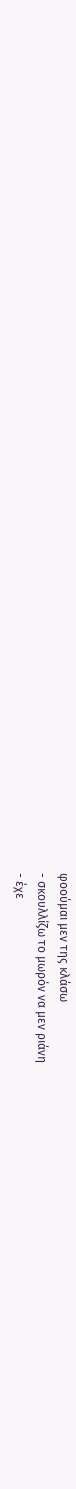φοούμαι μεν της κλάσω
- σκουλλίζω το μωρόν να μεν ριάνη
- έχε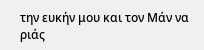την ευκήν μου και τον Μάν να ριάς